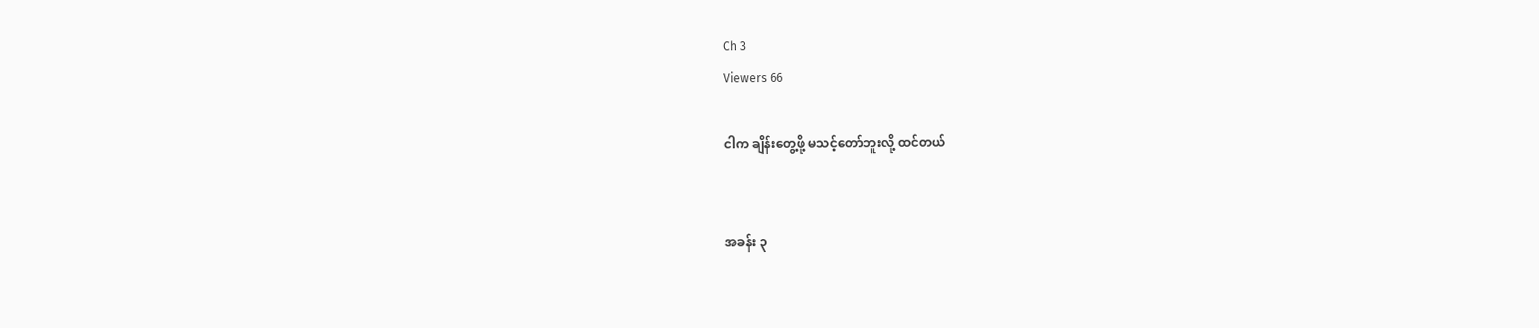Ch 3
Viewers 66

ငါက ချိန်းတွေ့ဖို့ မသင့်တော်ဘူးလို့ ထင်တယ်


အခန်း ၃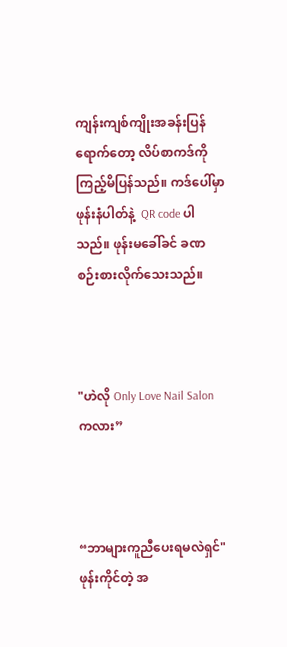ကျန်းကျစ်ကျိုးအခန်းပြန်ရောက်တော့ လိပ်စာကဒ်ကို ကြည့်မိပြန်သည်။ ကဒ်ပေါ်မှာ ဖုန်းနံပါတ်နဲ့  QR code ပါသည်။ ဖုန်းမခေါ်ခင် ခဏစဉ်းစားလိုက်သေးသည်။



"ဟဲလို Only Love Nail Salon ကလား”



“ဘာများကူညီပေးရမလဲရှင်" ဖုန်းကိုင်တဲ့ အ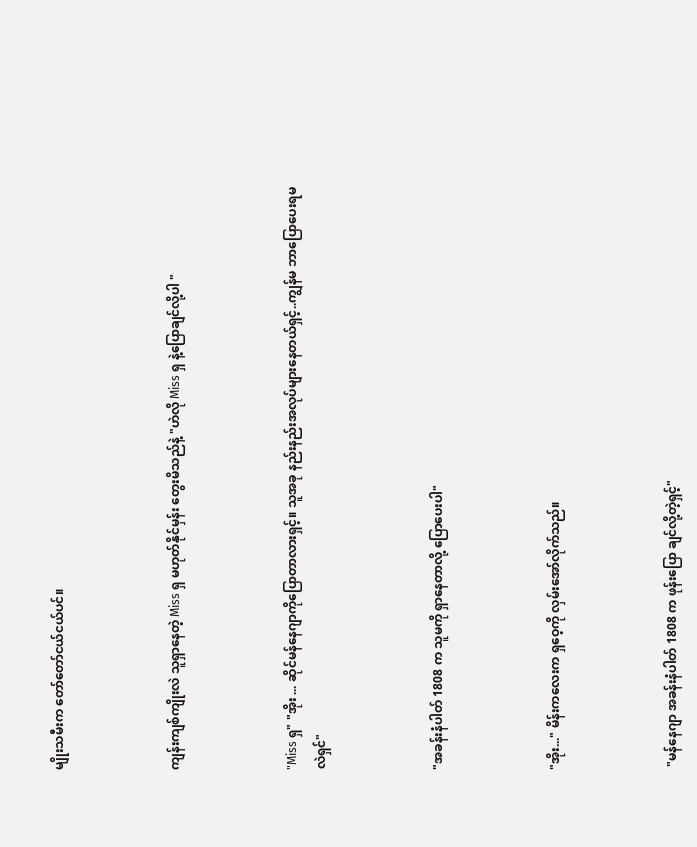မျိုးသမီးက တော်တော်ငယ်ငယ်ပင်။



ကျန်းကျစ်ကျိုးလဲ သူရှာနေတဲ့ Miss ရှ မဟုတ်နိုင်မှန်း တွေးမိသည်နဲ့ "ဟဲလို Miss ရှ နဲ့ပြောချင်လို့ပါ "



"Miss ရှ" "အိုး ... ဆိုင်မန်နေဂျာကိုပြောတာလားရှင့်။ သူအခု နည်းနည်းအလုပ်များနေတယ်ရှင့်..ကျွန်မ ဘာပြောပေးရမလဲရှင်"



"အခန်းနံပါတ် 1808 က သူမကို ရှာနေတာလို့ ပြောပေးပါ"



"အိုး..." မိန်းကလေးက ရှဝေ့ကို လှမ်းအော်လိုက်သည်။



 "မန်နေဂျာ အခန်းနံပါတ် 1808 က ဖုန်းပြော ချင်လို့တဲ့ရှင့်"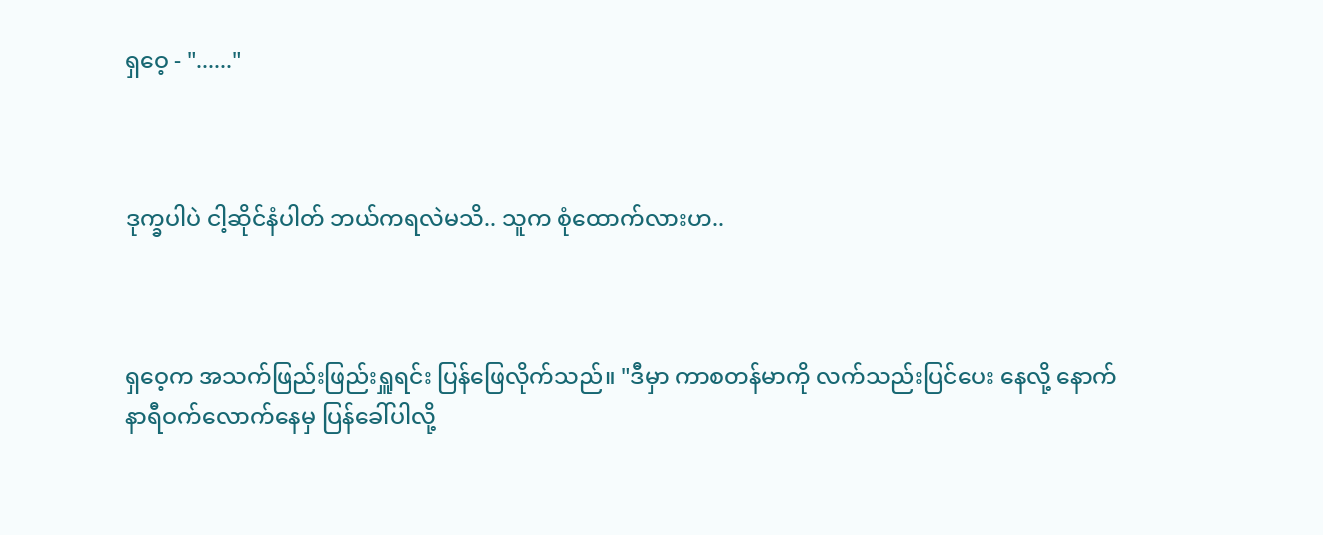ရှဝေ့ - "......"



ဒုက္ခပါပဲ ငါ့ဆိုင်နံပါတ် ဘယ်ကရလဲမသိ.. သူက စုံထောက်လားဟ..



ရှဝေ့က အသက်ဖြည်းဖြည်းရှူရင်း ပြန်ဖြေလိုက်သည်။ "ဒီမှာ ကာစတန်မာကို လက်သည်းပြင်ပေး နေလို့ နောက်နာရီဝက်လောက်နေမှ ပြန်ခေါ်ပါလို့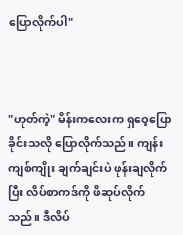ပြောလိုက်ပါ"



"ဟုတ်ကဲ့" မိန်းကလေးက ရှဝေ့ပြောခိုင်းသလို ပြောလိုက်သည်။ ကျန်းကျစ်ကျိုး ချက်ချင်းပဲ ဖုန်းချလိုက်ပြီး လိပ်စာကဒ်ကို ဖိဆုပ်လိုက်သည်။ ဒီလိပ်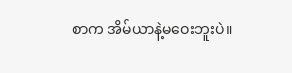စာက အိမ်ယာနဲ့မဝေးဘူးပဲ။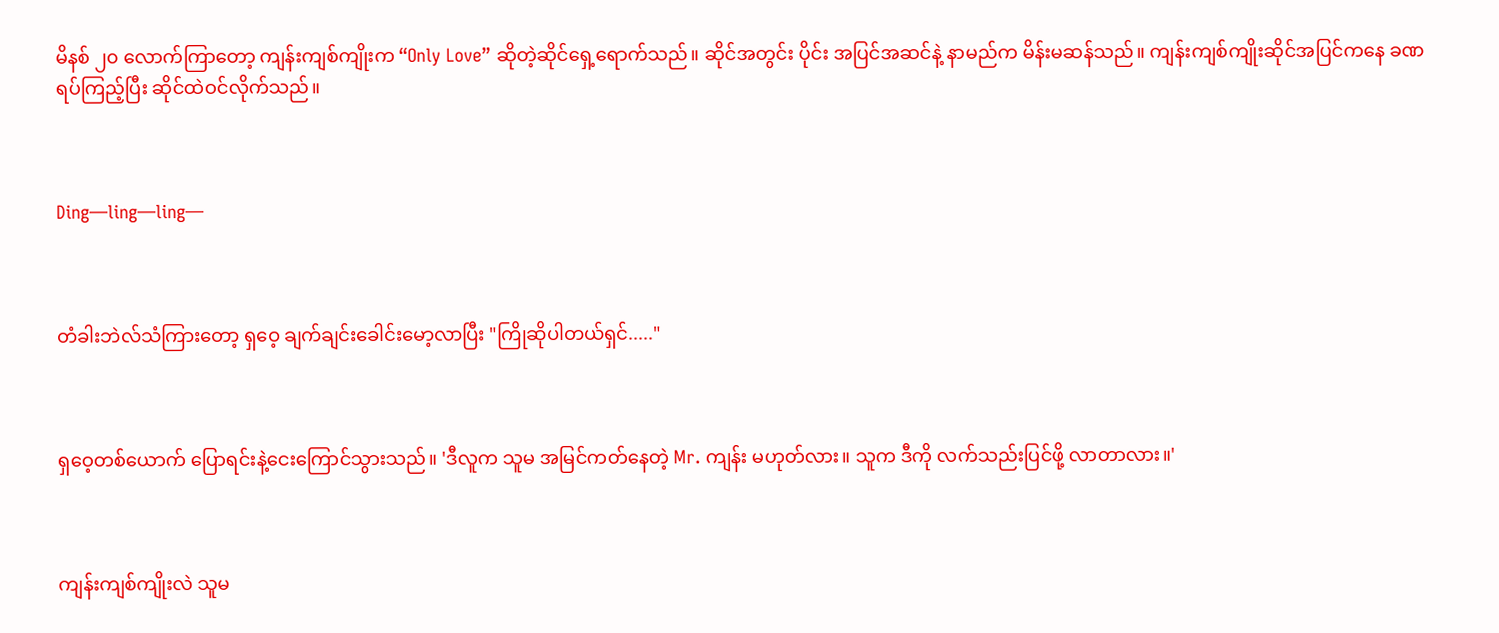မိနစ် ၂၀ လောက်ကြာတော့ ကျန်းကျစ်ကျိုးက “Only Love” ဆိုတဲ့ဆိုင်ရှေ့ရောက်သည်။ ဆိုင်အတွင်း ပိုင်း အပြင်အဆင်နဲ့ နာမည်က မိန်းမဆန်သည်။ ကျန်းကျစ်ကျိုးဆိုင်အပြင်ကနေ ခဏ ရပ်ကြည့်ပြီး ဆိုင်ထဲဝင်လိုက်သည်။



Ding—ling—ling—



တံခါးဘဲလ်သံကြားတော့ ရှဝေ့ ချက်ချင်းခေါင်းမော့လာပြီး "ကြိုဆိုပါတယ်ရှင်....."



ရှဝေ့တစ်ယောက် ပြောရင်းနဲ့ငေးကြောင်သွားသည်။ 'ဒီလူက သူမ အမြင်ကတ်နေတဲ့ Mr. ကျန်း မဟုတ်လား။ သူက ဒီကို လက်သည်းပြင်ဖို့ လာတာလား။'



ကျန်းကျစ်ကျိုးလဲ သူမ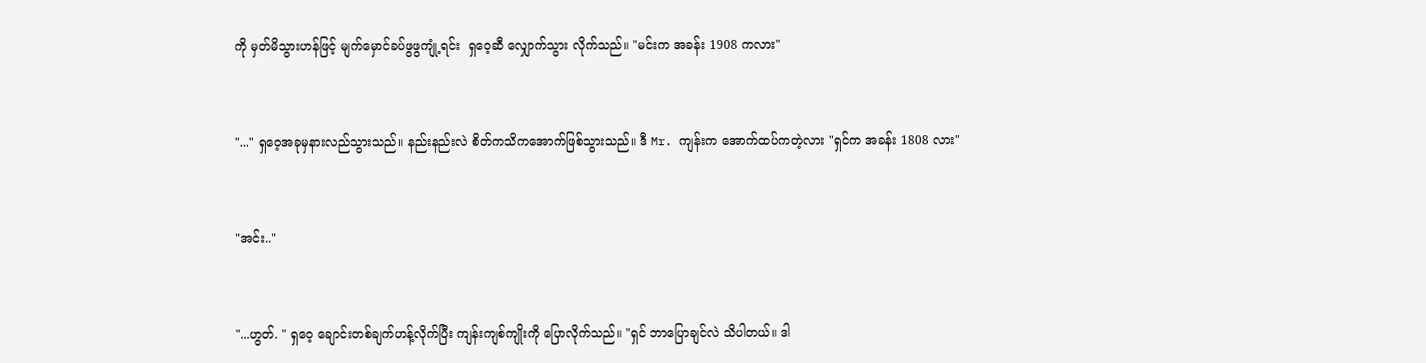ကို မှတ်မိသွားဟန်ဖြင့် မျက်မှောင်ခပ်ဖွဖွကျုံ့ရင်း  ရှဝေ့ဆီ လျှောက်သွား လိုက်သည်။ "မင်းက အခန်း 1908 ကလား"



"..." ရှဝေ့အခုမှနားလည်သွားသည်။ နည်းနည်းလဲ စိတ်ကသိကအောက်ဖြစ်သွားသည်။ ဒီ Mr. ကျန်းက အောက်ထပ်ကတဲ့လား "ရှင်က အခန်း 1808 လား"



"အင်း.."



"...ဟွတ်. " ရှဝေ့ ချောင်းတစ်ချက်ဟန့်လိုက်ပြီး ကျန်းကျစ်ကျိုးကို ပြောလိုက်သည်။ "ရှင် ဘာပြောချင်လဲ သိပါတယ်။ ဒါ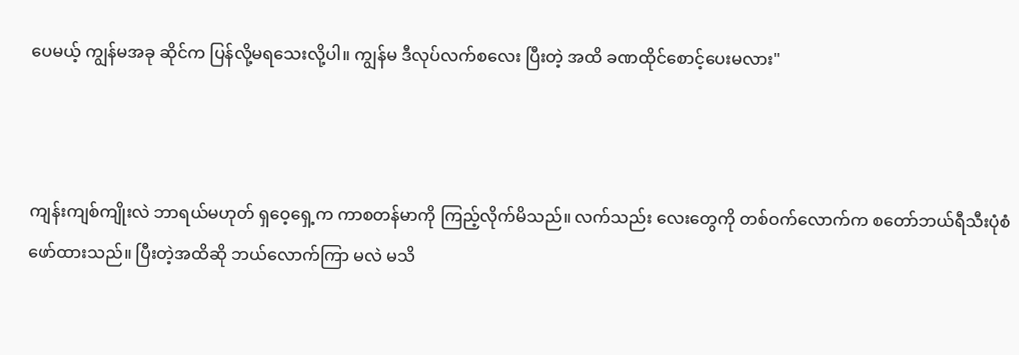ပေမယ့် ကျွန်မအခု ဆိုင်က ပြန်လို့မရသေးလို့ပါ။ ကျွန်မ ဒီလုပ်လက်စလေး ပြီးတဲ့ အထိ ခဏထိုင်စောင့်ပေးမလား"



ကျန်းကျစ်ကျိုးလဲ ဘာရယ်မဟုတ် ရှဝေ့ရှေ့က ကာစတန်မာကို ကြည့်လိုက်မိသည်။ လက်သည်း လေးတွေကို တစ်ဝက်လောက်က စတော်ဘယ်ရီသီးပုံစံဖော်ထားသည်။ ပြီးတဲ့အထိဆို ဘယ်‌လောက်ကြာ မလဲ မသိ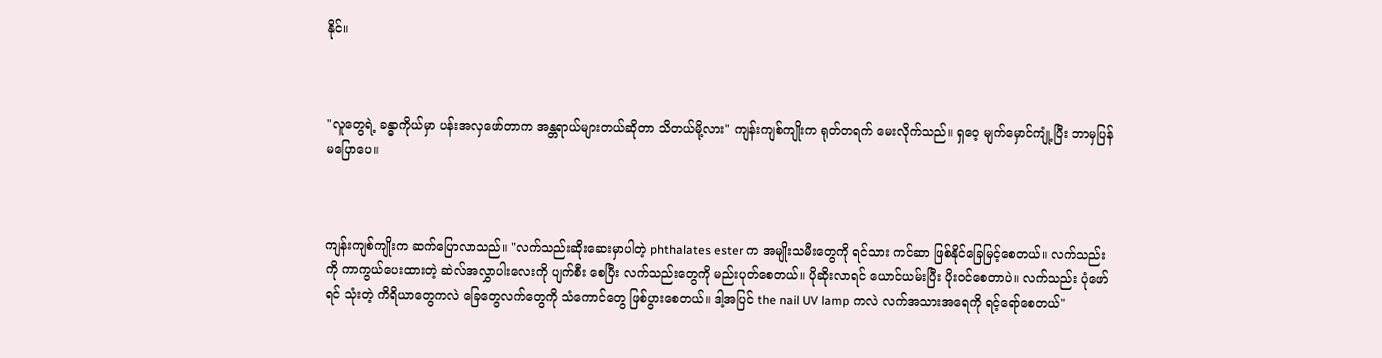နိုင်။



"လူတွေရဲ့ ခန္ဓာကိုယ်မှာ ပန်းအလှဖော်တာက အန္တရာယ်များတယ်ဆိုတာ သိတယ်မို့လား" ကျန်းကျစ်ကျိုးက ရုတ်တရက် မေးလိုက်သည်။ ရှဝေ့ မျက်မှောင်ကျုံ့ပြီး ဘာမှပြန်မပြောပေ။



ကျန်းကျစ်ကျိုးက ဆက်ပြောလာသည်။ "လက်သည်းဆိုးဆေးမှာပါတဲ့ phthalates ester က အမျိုးသမီးတွေကို ရင်သား ကင်ဆာ ဖြစ်နိုင်ခြေမြင့်စေတယ်။ လက်သည်းကို ကာကွယ်ပေးထားတဲ့ ဆဲလ်အလွှာပါးလေးကို ပျက်စီး စေပြီး လက်သည်းတွေကို မည်းပုတ်စေတယ်။ ပိုဆိုးလာရင် ယောင်ယမ်းပြီး ပိုးဝင်စေတာပဲ။ လက်သည်း ပုံဖော်ရင် သုံးတဲ့ ကိရိယာတွေကလဲ ခြေတွေလက်တွေကို သံကောင်တွေ ဖြစ်ပွားစေတယ်။ ဒါ့အပြင် the nail UV lamp ကလဲ လက်အသားအရေကို ရင့်ရော်စေတယ်"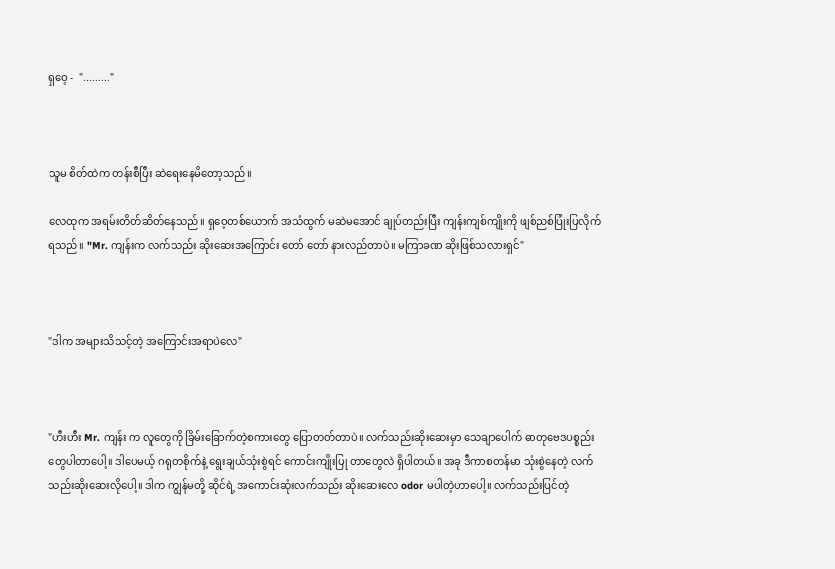ရှဝေ့ -  "........."



သူမ စိတ်ထဲက တန်းစီပြီး ဆဲရေးနေမိတော့သည်။

လေထုက အရမ်းတိတ်ဆိတ်နေသည်။ ရှဝေ့တစ်ယောက် အသံထွက် မဆဲမအောင် ချုပ်တည်းပြီး ကျန်းကျစ်ကျိုးကို ဖျစ်ညစ်ပြုံးပြလိုက်ရသည်။ "Mr. ကျန်းက လက်သည်း ဆိုးဆေးအကြောင်း တော် တော် နားလည်တာပဲ။ မကြာခဏ ဆိုးဖြစ်သလားရှင်"



"ဒါက အများသိသင့်တဲ့ အကြောင်းအရာပဲလေ"



"ဟီးဟီး Mr. ကျန်း က လူတွေကို ခြိမ်းခြောက်တဲ့စကားတွေ ပြောတတ်တာပဲ။ လက်သည်းဆိုးဆေးမှာ သေချာပေါက် ဓာတုဗေဒပစ္စည်းတွေပါတာပေါ့။ ဒါပေမယ့် ဂရုတစိုက်နဲ့ ရွေးချယ်သုံးစွဲရင် ကောင်းကျိုးပြု တာတွေလဲ ရှိပါတယ်။ အခု ဒီကာစတန်မာ သုံးစွဲနေတဲ့ လက်သည်းဆိုးဆေးလိုပေါ့။ ဒါက ကျွန်မတို့ ဆိုင်ရဲ့ အကောင်းဆုံးလက်သည်း ဆိုးဆေးလေ odor မပါတဲ့ဟာပေါ့။ လက်သည်းပြင်တဲ့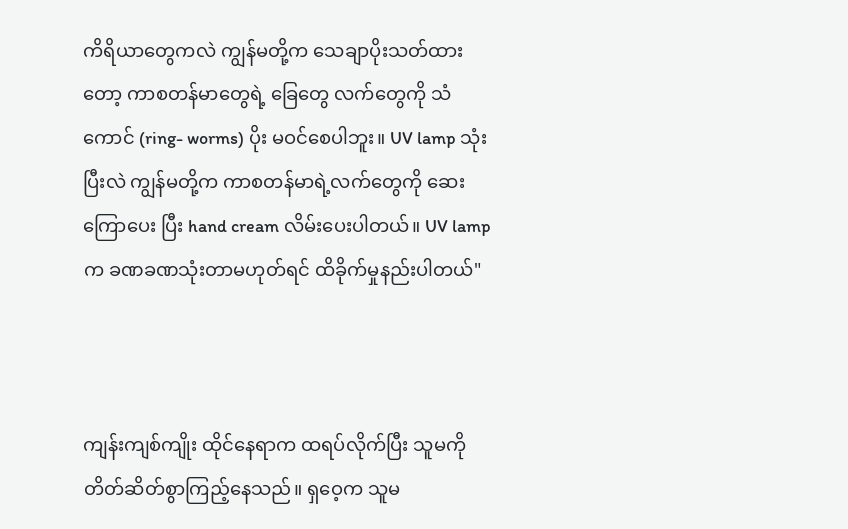ကိရိယာတွေကလဲ ကျွန်မတို့က သေချာပိုးသတ်ထားတော့ ကာစတန်မာတွေရဲ့ ခြေတွေ လက်တွေကို သံကောင် (ring- worms) ပိုး မဝင်စေပါဘူး။ UV lamp သုံးပြီးလဲ ကျွန်မတို့က ကာစတန်မာရဲ့လက်တွေကို ဆေးကြောပေး ပြီး hand cream လိမ်းပေးပါတယ်။ UV lamp က ခဏခဏသုံးတာမဟုတ်ရင် ထိခိုက်မှုနည်းပါတယ်"



ကျန်းကျစ်ကျိုး ထိုင်နေရာက ထရပ်လိုက်ပြီး သူမကို တိတ်ဆိတ်စွာကြည့်နေသည်။ ရှဝေ့က သူမ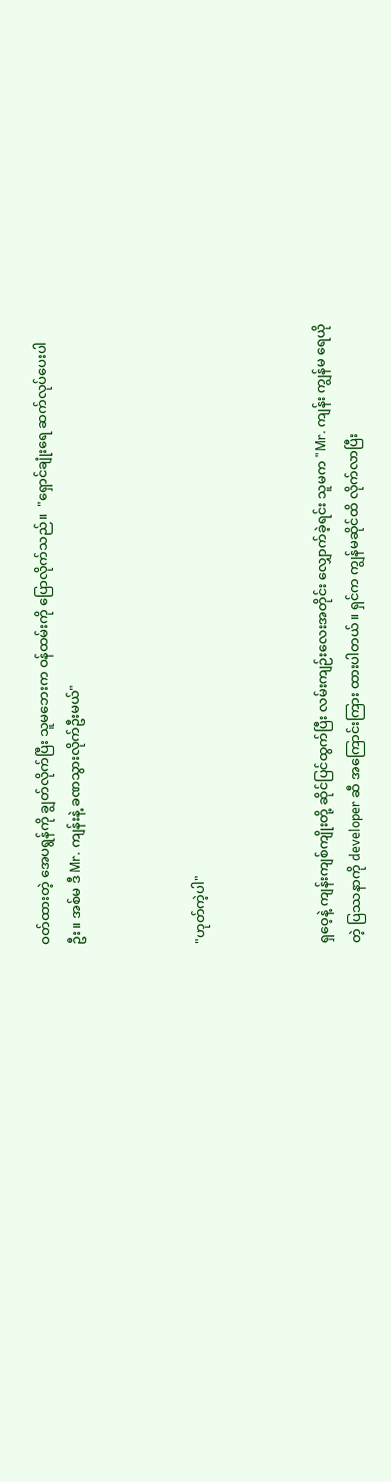ဝတ်ထားတဲ့ အေပရွန်ကို ချွတ်လိုက်ပြီး သူမဘေးက ဝန်ထမ်းကို ပြောလိုက်သည်။  "ရှောင်ချုံးရေ ဆက်လုပ်ပေးပါဦး။ အစ်မ ဒီ Mr. ကျန်းနဲ့ ခဏသွားလိုက်ဦးမယ်"



"ဟုတ်ကဲ့ပါ"



ရှဝေ့နဲ့ ကျန်းကျစ်ကျိုးတို့ ဆိုင်ပြင်ထွက်ပြီး လမ်းကျဉ်းလေးအတိုင်း လျှောက်ခဲ့ရင်း သူမက "Mr. ကျန်း ကျွန်မ ရေယိုတဲ့ ပြဿနာကို developer ဆီ အကြောင်းကြား ထားပါတယ်။ ရှင်က ကျွန်မဆိုင်ထိ လိုက်လာပြီး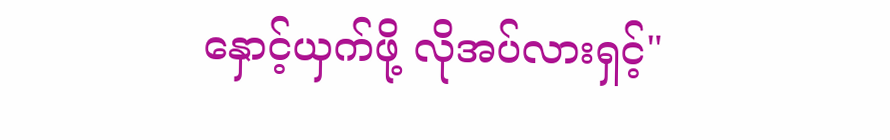နှောင့်ယှက်ဖို့ လိုအပ်လားရှင့်"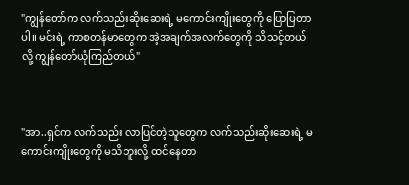"ကျွန်တော်က လက်သည်းဆိုးဆေးရဲ့ မကောင်းကျိုးတွေကို ပြောပြတာပါ။ မင်းရဲ့ ကာစတန်မာတွေက အဲ့အချက်အလက်တွေကို သိသင့်တယ်လို့ ကျွန်တော်ယုံကြည်တယ်"



"အာ..ရှင်က လက်သည်း လာပြင်တဲ့သူတွေက လက်သည်းဆိုးဆေးရဲ့ မကောင်းကျိုးတွေကို မသိဘူးလို့ ထင်နေတာ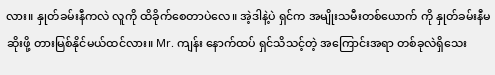လား။ နှုတ်ခမ်းနီကလဲ လူကို ထိခိုက်စေတာပဲလေ။ အဲ့ဒါနဲ့ပဲ ရှင်က အမျိုးသမီးတစ်ယောက် ကို နှုတ်ခမ်းနီမဆိုးဖို့ တားမြစ်နိုင်မယ်ထင်လား။ Mr. ကျန်း နောက်ထပ် ရှင်သိသင့်တဲ့ အကြောင်းအရာ တစ်ခုလဲရှိသေး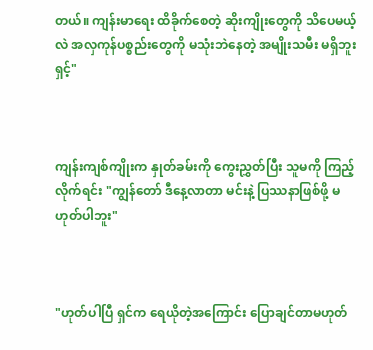တယ်။ ကျန်းမာ‌ရေး ထိခိုက်စေတဲ့ ဆိုးကျိုးတွေကို သိပေမယ့်လဲ အလှကုန်ပစ္စည်းတွေကို မသုံးဘဲနေတဲ့ အမျိုးသမီး မရှိဘူးရှင့်"



ကျန်းကျစ်ကျိုးက နှုတ်ခမ်းကို ကွေးညွှတ်ပြီး သူမကို ကြည့်လိုက်ရင်း "ကျွန်တော် ဒီနေ့လာတာ မင်းနဲ့ ပြဿနာဖြစ်ဖို့ မဟုတ်ပါဘူး"



"ဟုတ်ပါပြီ ရှင်က ရေယိုတဲ့အကြောင်း ပြောချင်တာမဟုတ်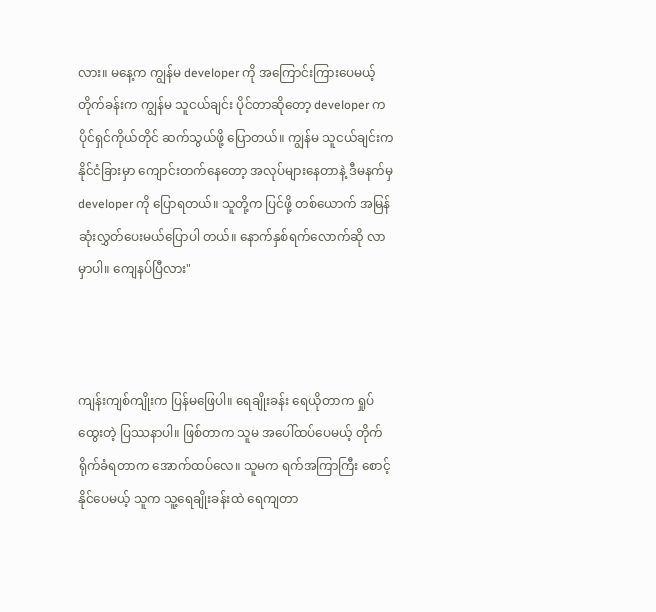လား။ မနေ့က ကျွန်မ developer ကို အကြောင်းကြားပေမယ့် တိုက်ခန်းက ကျွန်မ သူငယ်ချင်း ပိုင်တာဆိုတော့ developer က ပိုင်ရှင်ကိုယ်တိုင် ဆက်သွယ်ဖို့ ပြောတယ်။ ကျွန်မ သူငယ်ချင်းက နိုင်ငံခြားမှာ ကျောင်းတက်နေတော့ အလုပ်များနေတာနဲ့ ဒီမနက်မှ developer ကို ပြောရတယ်။ သူတို့က ပြင်ဖို့ တစ်ယောက် အမြန်ဆုံးလွှတ်ပေးမယ်ပြောပါ တယ်။ နောက်နှစ်ရက်လောက်ဆို လာမှာပါ။ ကျေနပ်ပြီလား"



ကျန်းကျစ်ကျိုးက ပြန်မဖြေပါ။ ရေချိုးခန်း ရေယိုတာက ရှုပ်ထွေးတဲ့ ပြဿနာပါ။ ဖြစ်တာက သူမ အပေါ်ထပ်ပေမယ့် တိုက်ရိုက်ခံရတာက အောက်ထပ်လေ။ သူမက ရက်အကြာကြီး စောင့်နိုင်ပေမယ့် သူက သူ့ရေချိုးခန်းထဲ ရေကျတာ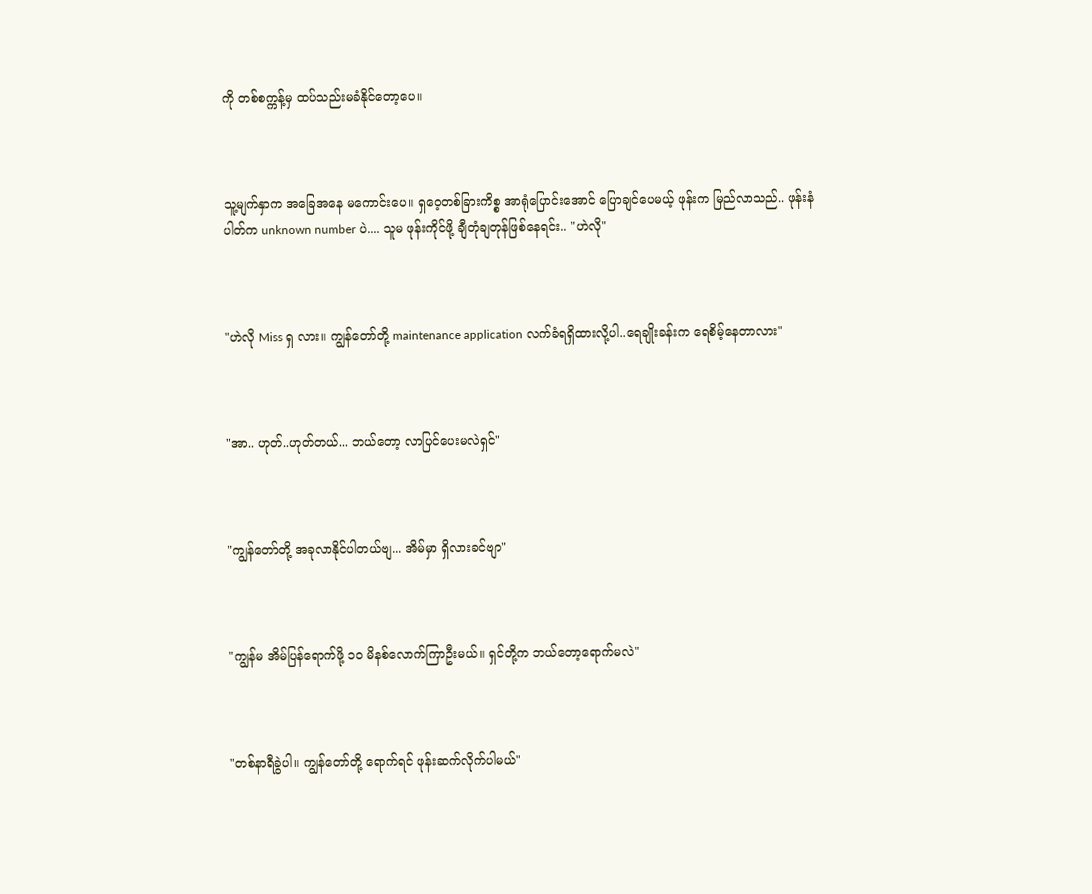ကို တစ်စက္ကန့်မှ ထပ်သည်းမခံနိုင်တော့ပေ။



သူ့မျက်နှာက အခြေအနေ မကောင်းပေ။ ရှဝေ့တစ်ခြားကိစ္စ အာရုံပြောင်းအောင် ပြောချင်ပေမယ့် ဖုန်းက မြည်လာသည်.. ဖုန်းနံပါတ်က unknown number ပဲ.... သူမ ဖုန်းကိုင်ဖို့ ချီတုံချတုန်ဖြစ်နေရင်း.. "ဟဲလို"



"ဟဲလို Miss ရှ လား။ ကျွန်တော်တို့ maintenance application လက်ခံရရှိထားလို့ပါ..ရေချိုးခန်းက ရေစိမ့်နေတာလား"



"အာ.. ဟုတ်..ဟုတ်တယ်... ဘယ်တော့ လာပြင်ပေးမလဲရှင်"



"ကျွန်တော်တို့ အခုလာနိုင်ပါတယ်ဗျ... အိမ်မှာ ရှိလားခင်ဗျာ"



"ကျွန်မ အိမ်ပြန်ရောက်ဖို့ ၁၀ မိနစ်လောက်ကြာဦးမယ်။ ရှင်တို့က ဘယ်တော့ရောက်မလဲ"



"တစ်နာရီခွဲပါ။ ကျွန်တော်တို့ ရောက်ရင် ဖုန်းဆက်လိုက်ပါမယ်"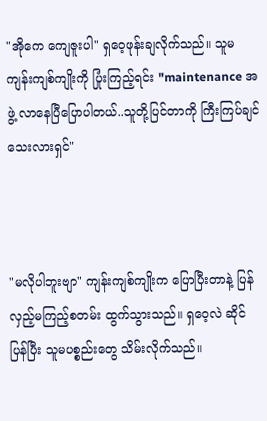"အိုကေ ကျေဇူးပါ" ရှဝေ့ဖုန်းချလိုက်သည်။ သူမ ကျန်းကျစ်ကျိုးကို ပြုံးကြည့်ရင်း "maintenance အဖွဲ့ လာနေပြီပြောပါတယ်..သူတို့ပြင်တာကို ကြီးကြပ်ချင်သေးလားရှင်"



"မလိုပါဘူးဗျာ" ကျန်းကျစ်ကျိုးက ပြောပြီးတာနဲ့ ပြန်လှည့်မကြည့်စတမ်း ထွက်သွားသည်။ ရှဝေ့လဲ ဆိုင်ပြန်ပြီး သူမပစ္စည်းတွေ သိမ်းလိုက်သည်။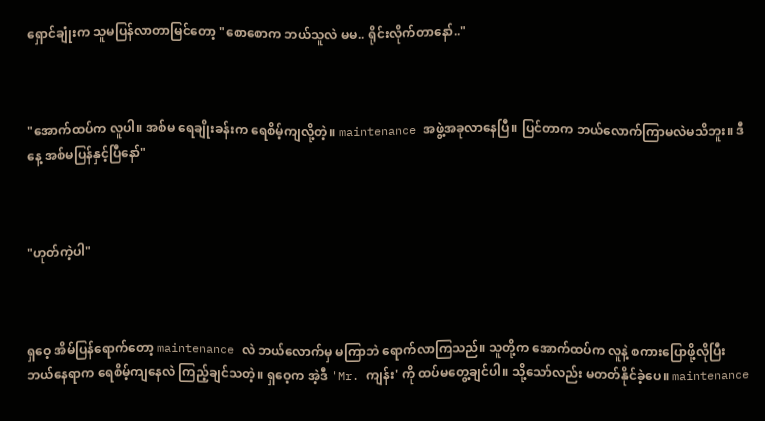ရှောင်ချုံးက သူမပြန်လာတာမြင်တော့ "စောစောက ဘယ်သူလဲ မမ.. ရိုင်းလိုက်တာနော်.."



"အောက်ထပ်က လူပါ။ အစ်မ ရေချိုးခန်းက ရေစိမ့်ကျလို့တဲ့။ maintenance အဖွဲ့အခုလာနေပြီ။ ပြင်တာက ဘယ်လောက်ကြာမလဲမသိဘူး။ ဒီနေ့ အစ်မပြန်နှင့်ပြီနော်"



"ဟုတ်ကဲ့ပါ"



ရှဝေ့ အိမ်ပြန်ရောက်တော့ maintenance လဲ ဘယ်လောက်မှ မကြာဘဲ ရောက်လာကြသည်။ သူတို့က အောက်ထပ်က လူနဲ့ စကားပြောဖို့လိုပြီး ဘယ်နေရာက ရေစိမ့်ကျနေလဲ ကြည့်ချင်သတဲ့။ ရှဝေ့က အဲ့ဒီ 'Mr. ကျန်း' ကို ထပ်မတွေ့ချင်ပါ။ သို့သော်လည်း မတတ်နိုင်ခဲ့ပေ။ maintenance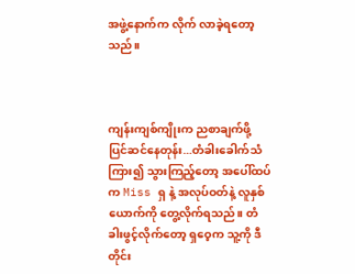အဖွဲ့နောက်က လိုက် လာခဲ့ရတော့သည်။



ကျန်းကျစ်ကျိုးက ညစာချက်ဖို့ ပြင်ဆင်နေတုန်း...တံခါးခေါက်သံကြား၍ သွားကြည့်‌တော့ အပေါ်ထပ်က Miss ရှ နဲ့ အလုပ်ဝတ်နဲ့ လူနှစ်ယောက်ကို တွေ့လိုက်ရသည်။ တံခါးဖွင့်လိုက်တော့ ရှဝေ့က သူ့ကို ဒီတိုင်း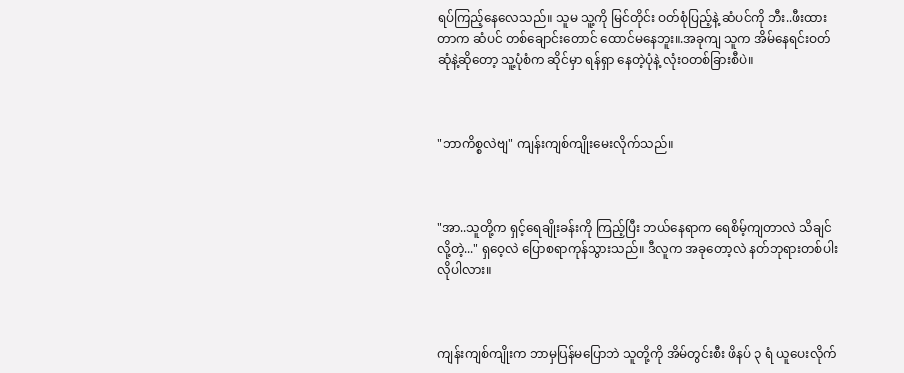ရပ်ကြည့်နေလေသည်။ သူမ သူ့ကို မြင်တိုင်း ဝတ်စုံပြည့်နဲ့ ဆံပင်ကို ဘီး..ဖီးထားတာက ဆံပင် တစ်‌ချောင်းတောင် ထောင်မနေဘူး။.အခုကျ သူက အိမ်နေရင်းဝတ်ဆုံနဲ့ဆိုတော့ သူ့ပုံစံက ဆိုင်မှာ ရန်ရှာ နေတဲ့ပုံနဲ့ လုံးဝတစ်ခြားစီပဲ။



"ဘာကိစ္စလဲဗျ" ကျန်းကျစ်ကျိုးမေးလိုက်သည်။



"အာ..သူတို့က ရှင့်ရေချိုးခန်းကို ကြည့်ပြီး ဘယ်နေရာက ရေစိမ့်ကျတာလဲ သိချင်လို့တဲ့..." ရှဝေ့လဲ ပြောစရာကုန်သွားသည်။ ဒီလူက အခုတော့လဲ နတ်ဘုရားတစ်ပါးလိုပါလား။



ကျန်းကျစ်ကျိုးက ဘာမှပြန်မပြောဘဲ သူတို့ကို အိမ်တွင်းစီး ဖိနပ် ၃ ရံ ယူပေးလိုက်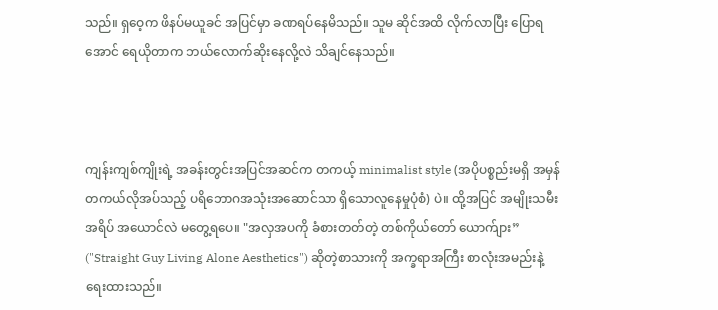သည်။ ရှဝေ့က ဖိနပ်မယူခင် အပြင်မှာ ခဏရပ်နေမိသည်။ သူမ ဆိုင်အထိ လိုက်လာပြီး ပြောရအောင် ရေယိုတာက ဘယ်လောက်ဆိုးနေလို့လဲ သိချင်နေသည်။



ကျန်းကျစ်ကျိုးရဲ့ အခန်းတွင်းအပြင်အဆင်က တကယ့် minimalist style (အပိုပစ္စည်းမရှိ အမှန် တကယ်လိုအပ်သည့် ပရိ‌ဘောဂအသုံးအဆောင်သာ ရှိသောလူနေမှုပုံစံ) ပဲ။ ထို့အပြင် အမျိုးသမီး အရိပ် အယောင်လဲ မတွေ့ရပေ။ "အလှအပကို ခံစားတတ်တဲ့ တစ်ကိုယ်တော် ယောက်ျား” ("Straight Guy Living Alone Aesthetics") ဆိုတဲ့စာသားကို အက္ခရာအကြီး စာလုံးအမည်းနဲ့ ရေးထားသည်။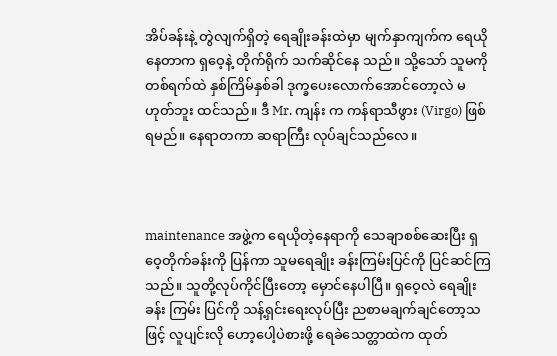အိပ်ခန်းနဲ့ တွဲလျက်ရှိတဲ့ ရေချိုးခန်းထဲမှာ မျက်နှာကျက်က ရေယိုနေတာက ရှဝေ့နဲ့ တိုက်ရိုက် သက်ဆိုင်နေ သည်။ သို့သော် သူမကို တစ်ရက်ထဲ နှစ်ကြိမ်နှစ်ခါ ဒုက္ခပေးလောက်အောင်တော့လဲ မဟုတ်ဘူး ထင်သည်။ ဒီ Mr. ကျန်း က ကန်ရာသီဖွား (Virgo) ဖြစ်ရမည်။ နေရာတကာ ဆရာကြီး လုပ်ချင်သည်လေ။



maintenance အဖွဲ့က ရေယို‌တဲ့နေရာကို သေချာစစ်ဆေးပြီး ရှဝေ့တိုက်ခန်းကို ပြန်ကာ သူမ‌ရေချိုး ခန်းကြမ်းပြင်ကို ပြင်ဆင်ကြသည်။ သူတို့လုပ်ကိုင်ပြီးတော့ မှောင်နေပါပြီ။ ရှဝေ့လဲ ရေချိုးခန်း ကြမ်း ပြင်ကို သန့်ရှင်းရေးလုပ်ပြီး ညစာမချက်ချင်တော့သဖြင့် လူပျင်းလို ဟော့ပေါ့ပဲစားဖို့ ရေခဲသေတ္တာထဲက ထုတ်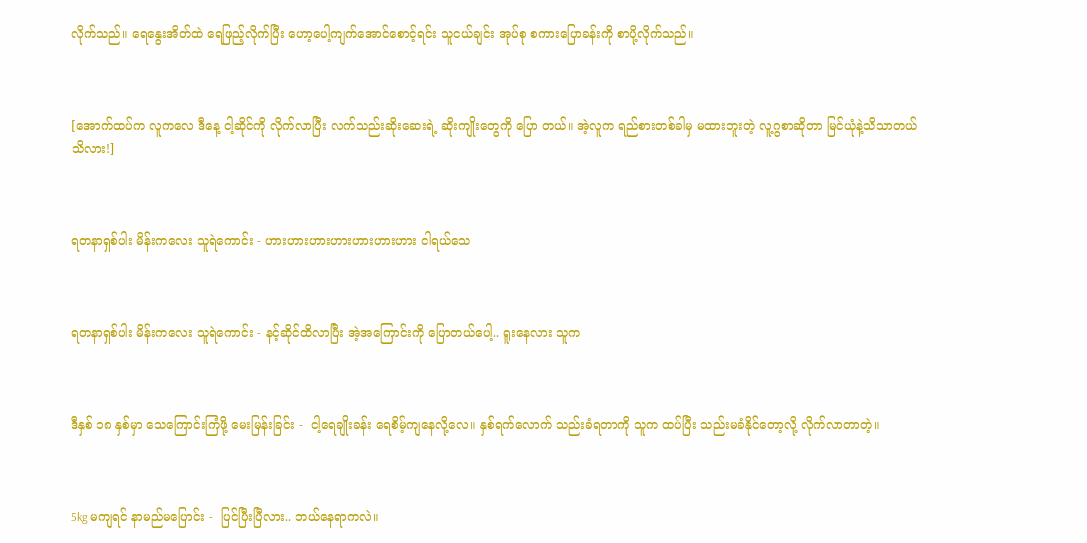လိုက်သည်။ ရေနွေးအိတ်ထဲ ရေဖြည့်လိုက်ပြီး ဟော့ပေါ့ကျက်အောင်စောင့်ရင်း သူငယ်ချင်း အုပ်စု စကားပြောခန်းကို စာပို့လိုက်သည်။



[အောက်ထပ်က လူကလေ ဒီနေ့ ငါ့ဆိုင်ကို လိုက်လာပြီး လက်သည်းဆိုးဆေးရဲ့ ဆိုးကျိုးတွေကို ပြော တယ်။ အဲ့လူက ရည်စားတစ်ခါမှ မထားဘူးတဲ့ လူ့ဂွစာဆိုတာ မြင်ယုံနဲ့သိသာတယ် သိလား!]



ရတနာရှစ်ပါး မိန်းကလေး သူရဲကောင်း - ဟားဟားဟားဟားဟားဟားဟား ငါရယ်သေ



ရတနာရှစ်ပါး မိန်းကလေး သူရဲကောင်း - နင့်ဆိုင်ထိလာပြီး အဲ့အကြောင်းကို ပြောတယ်ပေါ့.. ရူးနေလား သူက



ဒီနှစ် ၁၈ နှစ်မှာ သေကြောင်းကြံဖို့ မေးမြန်းခြင်း -  ငါ့ရေချိုးခန်း ရေစိမ့်ကျနေလို့လေ။ နှစ်ရက်လောက် သည်းခံရတာကို သူက ထပ်ပြီး သည်းမခံနိုင်တော့လို့ လိုက်လာတာတဲ့။



5kg မကျရင် နာမည်မပြောင်း -  ပြင်ပြီးပြီလား.. ဘယ်နေရာကလဲ။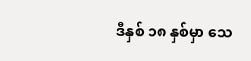ဒီနှစ် ၁၈ နှစ်မှာ သေ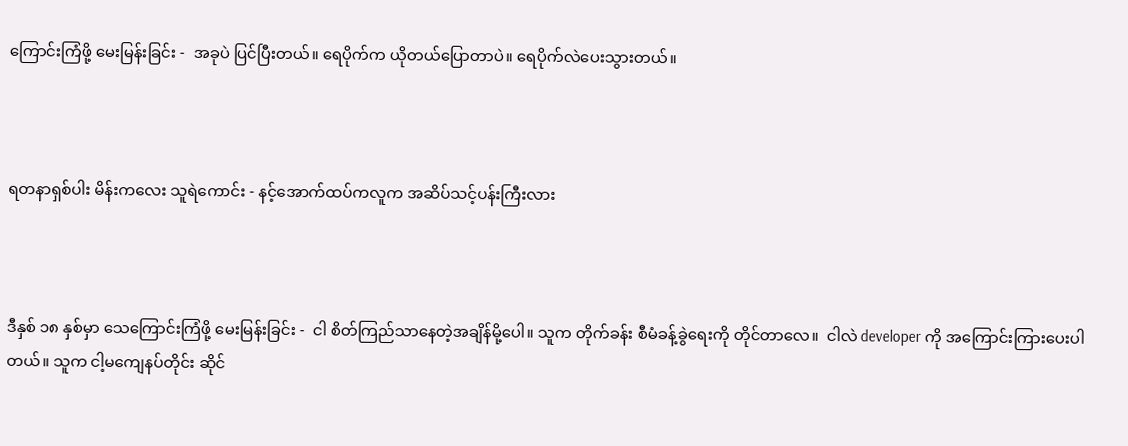ကြောင်းကြံဖို့ မေးမြန်းခြင်း -  အခုပဲ ပြင်ပြီးတယ်။ ရေပိုက်က ယိုတယ်ပြောတာပဲ။ ရေပိုက်လဲပေးသွားတယ်။



ရတနာရှစ်ပါး မိန်းကလေး သူရဲကောင်း - နင့်အောက်ထပ်ကလူက အဆိပ်သင့်ပန်းကြီးလား



ဒီနှစ် ၁၈ နှစ်မှာ သေကြောင်းကြံဖို့ မေးမြန်းခြင်း -  ငါ စိတ်ကြည်သာနေတဲ့အချိန်မို့ပေါ။ သူက တိုက်ခန်း စီမံခန့်ခွဲရေးကို တိုင်တာလေ။  ငါလဲ developer ကို အကြောင်းကြားပေးပါတယ်။ သူက ငါ့မကျေနပ်တိုင်း ဆိုင်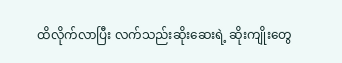ထိလိုက်လာပြီး လက်သည်းဆိုးဆေးရဲ့ ဆိုးကျိုးတွေ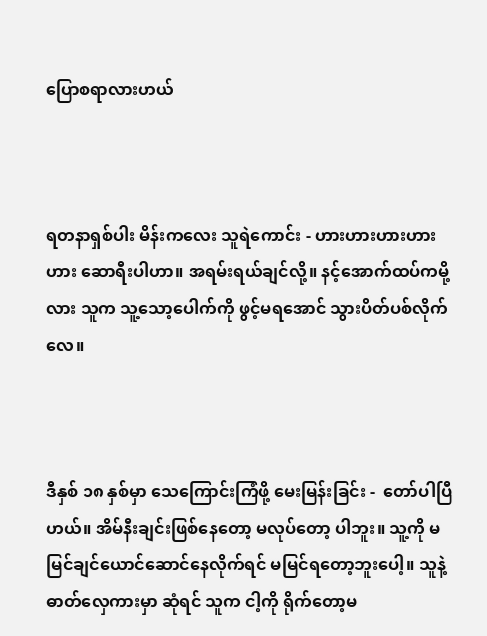ပြောစရာလားဟယ်



ရတနာရှစ်ပါး မိန်းကလေး သူရဲကောင်း - ဟားဟားဟားဟားဟား ဆောရီးပါဟာ။ အရမ်းရယ်ချင်လို့။ နင့်အောက်ထပ်ကမို့လား သူက သူ့သော့ပေါက်ကို ဖွင့်မရအောင် သွားပိတ်ပစ်လိုက်လေ။



ဒီနှစ် ၁၈ နှစ်မှာ သေကြောင်းကြံဖို့ မေးမြန်းခြင်း -  တော်ပါပြီဟယ်။ အိမ်နီးချင်းဖြစ်နေတော့ မလုပ်တော့ ပါဘူး။ သူ့ကို မမြင်ချင်ယောင်ဆောင်နေလိုက်ရင် မမြင်ရတော့ဘူးပေါ့။ သူနဲ့ ဓာတ်လှေကားမှာ ဆုံရင် သူက ငါ့ကို ရိုက်တော့မ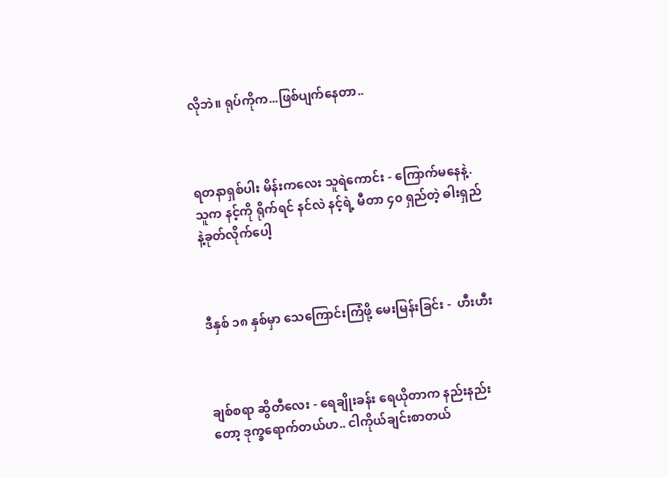လိုဘဲ။ ရုပ်ကိုက...ဖြစ်ပျက်နေတာ..



ရတနာရှစ်ပါး မိန်းကလေး သူရဲကောင်း - ကြောက်မနေနဲ့. သူက နင့်ကို ရိုက်ရင် နင်လဲ နင့်ရဲ့ မီတာ ၄၀ ရှည်တဲ့ ဓါးရှည်နဲ့ခုတ်လိုက်ပေါ့



ဒီနှစ် ၁၈ နှစ်မှာ သေကြောင်းကြံဖို့ မေးမြန်းခြင်း -  ဟီးဟီး



ချစ်စရာ ဆွိတီ‌လေး - ရေချိုးခန်း‌ ရေယိုတာက နည်းနည်းတော့ ဒုက္ခရောက်တယ်ဟ.. ငါကိုယ်ချင်းစာတယ်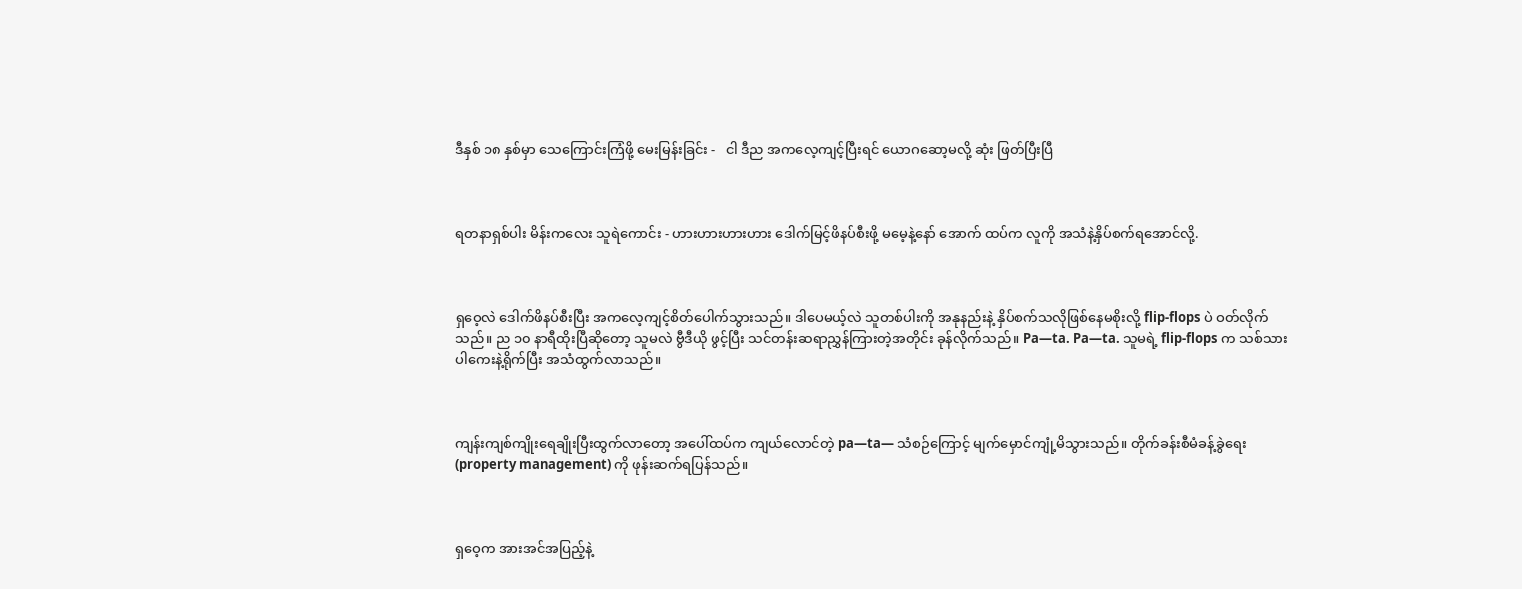ဒီနှစ် ၁၈ နှစ်မှာ သေကြောင်းကြံဖို့ မေးမြန်းခြင်း -   ငါ ဒီည အကလေ့ကျင့်ပြီးရင် ယောဂဆော့မလို့ ဆုံး ဖြတ်ပြီးပြီ



ရတနာရှစ်ပါး မိန်းကလေး သူရဲကောင်း - ဟားဟားဟားဟား ဒေါက်မြင့်ဖိနပ်စီးဖို့ မမေ့နဲ့နော် အောက် ထပ်က လူကို အသံနဲ့နှိပ်စက်ရအောင်လို့.



ရှဝေ့လဲ ဒေါက်ဖိနပ်စီးပြီး အကလေ့ကျင့်စိတ်ပေါက်သွားသည်။ ဒါပေမယ့်လဲ သူတစ်ပါးကို အနုနည်းနဲ့ နှိပ်စက်သလိုဖြစ်နေမစိုးလို့ flip-flops ပဲ ဝတ်လိုက်သည်။ ည ၁၀ နာရီထိုးပြီဆိုတော့ သူမလဲ ဗွီဒီယို ဖွင့်ပြီး သင်တန်းဆရာညွှန်ကြားတဲ့အတိုင်း ခုန်လိုက်သည်။ Pa—ta. Pa—ta. သူမရဲ့ flip-flops က သစ်သားပါကေးနဲ့ရိုက်ပြီး အသံထွက်လာသည်။



ကျန်းကျစ်ကျိုးရေချိုးပြီးထွက်လာတော့ အပေါ်ထပ်က ကျယ်လောင်တဲ့ pa—ta— သံစဉ်ကြောင့် မျက်မှောင်ကျုံ့မိသွားသည်။ တိုက်ခန်းစီမံခန့်ခွဲရေး (property management) ကို ဖုန်းဆက်ရပြန်သည်။



ရှဝေ့က အားအင်အပြည့်နဲ့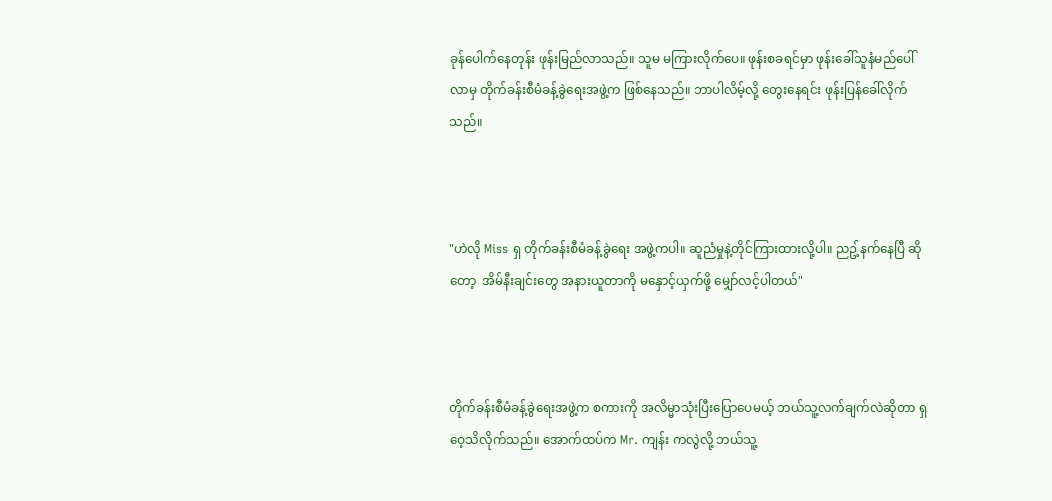ခုန်ပေါက်နေတုန်း ဖုန်းမြည်လာသည်။ သူမ မကြားလိုက်ပေ။ ဖုန်းစခရင်မှာ ဖုန်းခေါ်သူနံမည်ပေါ်လာမှ တိုက်ခန်းစီမံခန့်ခွဲရေးအဖွဲ့က ဖြစ်နေသည်။ ဘာပါလိမ့်လို့ တွေးနေရင်း ဖုန်းပြန်ခေါ်လိုက်သည်။



"ဟဲလို Miss ရှ တိုက်ခန်းစီမံခန့်ခွဲရေး အဖွဲ့ကပါ။ ဆူညံမှုနဲ့တိုင်ကြားထားလို့ပါ။ ညဥ့်နက်နေပြီ ဆိုတော့  အိမ်နီးချင်းတွေ အနားယူတာကို မနှောင့်ယှက်ဖို့ မျှော်လင့်ပါတယ်"



တိုက်ခန်းစီမံခန့်ခွဲရေးအဖွဲ့က စကားကို အလိမ္မာသုံးပြီးပြောပေမယ့် ဘယ်သူ့လက်ချက်လဲဆိုတာ ရှဝေ့သိလိုက်သည်။ အောက်ထပ်က Mr. ကျန်း ကလွဲလို့ ဘယ်သူ့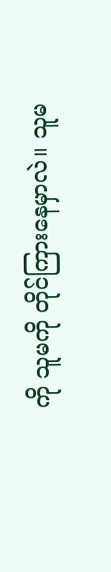ကို သူမကို တိုင်ကြားနေမှာလဲ။ သူမ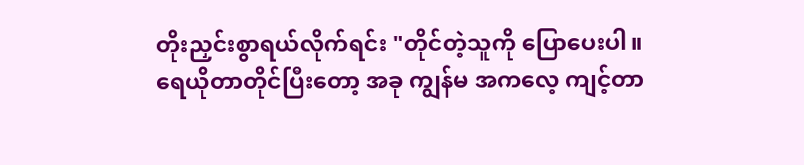တိုးညှင်းစွာရယ်လိုက်ရင်း "တိုင်တဲ့သူကို ပြောပေးပါ။ ရေယိုတာတိုင်ပြီးတော့ အခု ကျွန်မ အကလေ့ ကျင့်တာ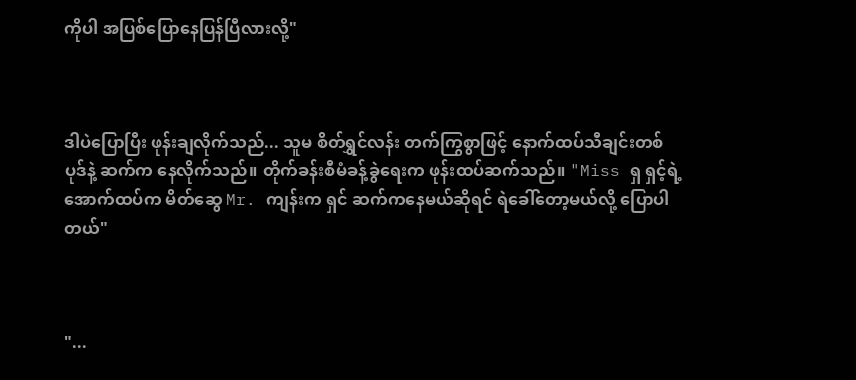ကိုပါ အပြစ်ပြောနေပြန်ပြီလားလို့"



ဒါပဲပြောပြီး ဖုန်းချလိုက်သည်... သူမ စိတ်ရွှင်လန်း တက်ကြွစွာဖြင့် နောက်ထပ်သီချင်းတစ်ပုဒ်နဲ့ ဆက်က နေလိုက်သည်။ တိုက်ခန်းစီမံခန့်ခွဲရေးက ဖုန်းထပ်ဆက်သည်။ "Miss ရှ ရှင့်ရဲ့ အောက်ထပ်က မိတ်ဆွေ Mr. ကျန်းက ရှင် ဆက်ကနေမယ်ဆိုရင် ရဲခေါ်တော့မယ်လို့ ပြောပါတယ်"



"...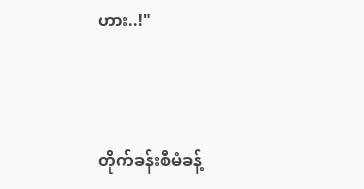ဟား..!"



တိုက်ခန်းစီမံခန့်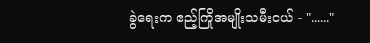ခွဲရေးက ဧည့်ကြိုအမျိုးသမီးငယ် - "......"